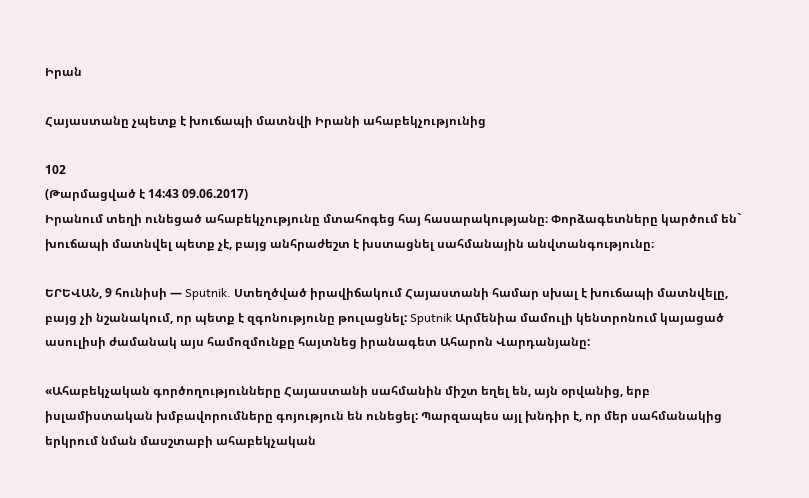Իրան

Հայաստանը չպետք է խուճապի մատնվի Իրանի ահաբեկչությունից

102
(Թարմացված է 14:43 09.06.2017)
Իրանում տեղի ունեցած ահաբեկչությունը մտահոգեց հայ հասարակությանը։ Փորձագետները կարծում են` խուճապի մատնվել պետք չէ, բայց անհրաժեշտ է խստացնել սահմանային անվտանգությունը։

ԵՐԵՎԱՆ, 9 հունիսի — Sputnik. Ստեղծված իրավիճակում Հայաստանի համար սխալ է խուճապի մատնվելը, բայց չի նշանակում, որ պետք է զգոնությունը թուլացնել: Sputnik Արմենիա մամուլի կենտրոնում կայացած ասուլիսի ժամանակ այս համոզմունքը հայտնեց իրանագետ Ահարոն Վարդանյանը:

«Ահաբեկչական գործողությունները Հայաստանի սահմանին միշտ եղել են, այն օրվանից, երբ իսլամիստական խմբավորումները գոյություն են ունեցել: Պարզապես այլ խնդիր է, որ մեր սահմանակից երկրում նման մասշտաբի ահաբեկչական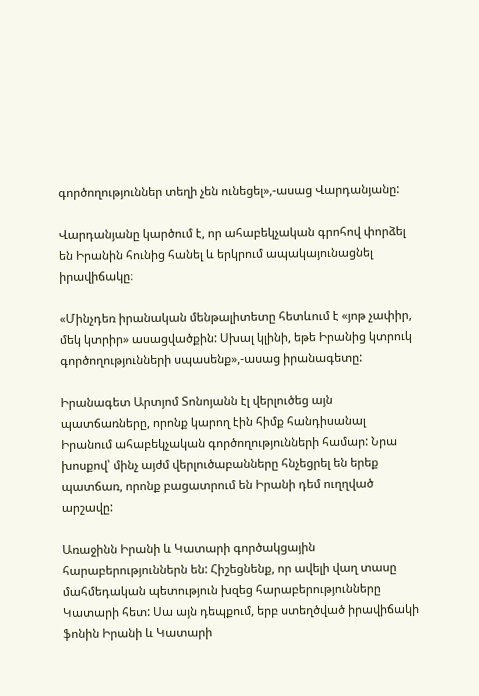գործողություններ տեղի չեն ունեցել»,-ասաց Վարդանյանը:

Վարդանյանը կարծում է, որ ահաբեկչական գրոհով փորձել են Իրանին հունից հանել և երկրում ապակայունացնել իրավիճակը։

«Մինչդեռ իրանական մենթալիտետը հետևում է «յոթ չափիր, մեկ կտրիր» ասացվածքին: Սխալ կլինի, եթե Իրանից կտրուկ գործողությունների սպասենք»,-ասաց իրանագետը:

Իրանագետ Արտյոմ Տոնոյանն էլ վերլուծեց այն պատճառները, որոնք կարող էին հիմք հանդիսանալ Իրանում ահաբեկչական գործողությունների համար: Նրա խոսքով՝ մինչ այժմ վերլուծաբանները հնչեցրել են երեք պատճառ, որոնք բացատրում են Իրանի դեմ ուղղված արշավը:

Առաջինն Իրանի և Կատարի գործակցային հարաբերություններն են: Հիշեցնենք, որ ավելի վաղ տասը մահմեդական պետություն խզեց հարաբերությունները Կատարի հետ: Սա այն դեպքում, երբ ստեղծված իրավիճակի ֆոնին Իրանի և Կատարի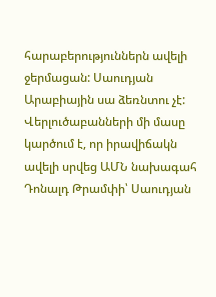հարաբերություններն ավելի ջերմացան: Սաուդյան Արաբիային սա ձեռնտու չէ: Վերլուծաբանների մի մասը կարծում է, որ իրավիճակն ավելի սրվեց ԱՄՆ նախագահ Դոնալդ Թրամփի՝ Սաուդյան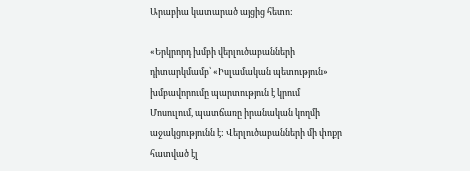Արաբիա կատարած այցից հետո:

«Երկրորդ խմբի վերլուծաբանների դիտարկմամբ՝ «Իսլամական պետություն» խմբավորումը պարտություն է կրում Մոսուլում, պատճառը իրանական կողմի աջակցությունն է: Վերլուծաբանների մի փոքր հատված էլ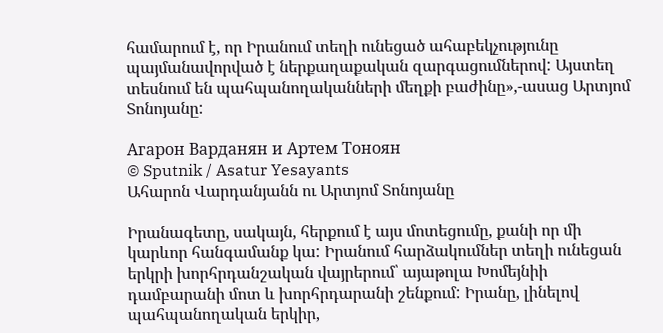համարում է, որ Իրանում տեղի ունեցած ահաբեկչությունը պայմանավորված է ներքաղաքական զարգացումներով: Այստեղ տեսնում են պահպանողականների մեղքի բաժինը»,-ասաց Արտյոմ Տոնոյանը:

Агарон Варданян и Артем Тоноян
© Sputnik / Asatur Yesayants
Ահարոն Վարդանյանն ու Արտյոմ Տոնոյանը

Իրանագետը, սակայն, հերքում է այս մոտեցումը, քանի որ մի կարևոր հանգամանք կա: Իրանում հարձակումներ տեղի ունեցան երկրի խորհրդանշական վայրերում՝ այաթոլա Խոմեյնիի դամբարանի մոտ և խորհրդարանի շենքում: Իրանը, լինելով պահպանողական երկիր,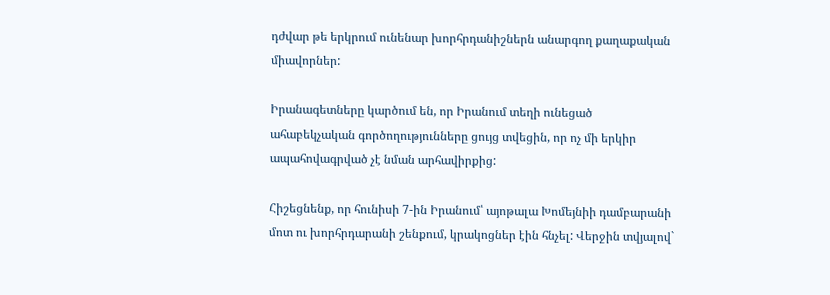դժվար թե երկրում ունենար խորհրդանիշներն անարգող քաղաքական միավորներ:

Իրանագետները կարծում են, որ Իրանում տեղի ունեցած ահաբեկչական գործողությունները ցույց տվեցին, որ ոչ մի երկիր ապահովագրված չէ նման արհավիրքից:

Հիշեցնենք, որ հունիսի 7-ին Իրանում՝ այոթալա Խոմեյնիի դամբարանի մոտ ու խորհրդարանի շենքում, կրակոցներ էին հնչել: Վերջին տվյալով`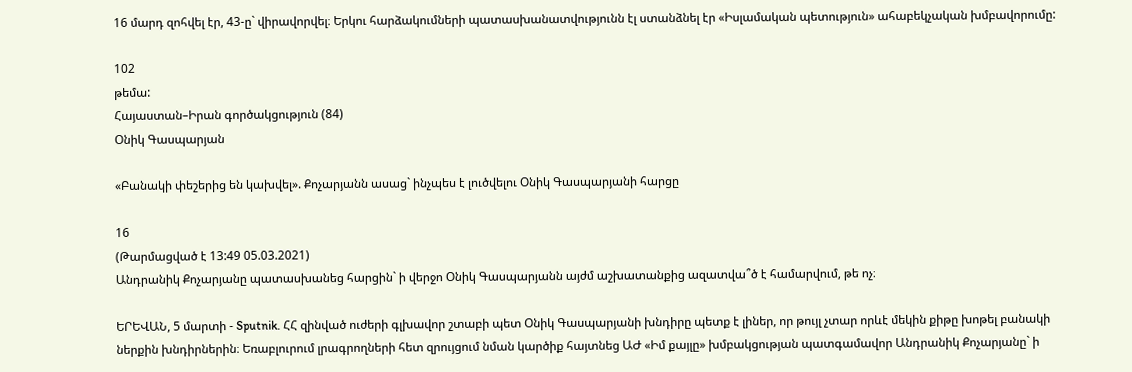16 մարդ զոհվել էր, 43-ը` վիրավորվել։ Երկու հարձակումների պատասխանատվությունն էլ ստանձնել էր «Իսլամական պետություն» ահաբեկչական խմբավորումը:

102
թեմա:
Հայաստան–Իրան գործակցություն (84)
Օնիկ Գասպարյան

«Բանակի փեշերից են կախվել». Քոչարյանն ասաց` ինչպես է լուծվելու Օնիկ Գասպարյանի հարցը

16
(Թարմացված է 13:49 05.03.2021)
Անդրանիկ Քոչարյանը պատասխանեց հարցին` ի վերջո Օնիկ Գասպարյանն այժմ աշխատանքից ազատվա՞ծ է համարվում, թե ոչ։

ԵՐԵՎԱՆ, 5 մարտի - Sputnik. ՀՀ զինված ուժերի գլխավոր շտաբի պետ Օնիկ Գասպարյանի խնդիրը պետք է լիներ, որ թույլ չտար որևէ մեկին քիթը խոթել բանակի ներքին խնդիրներին։ Եռաբլուրում լրագրողների հետ զրույցում նման կարծիք հայտնեց ԱԺ «Իմ քայլը» խմբակցության պատգամավոր Անդրանիկ Քոչարյանը` ի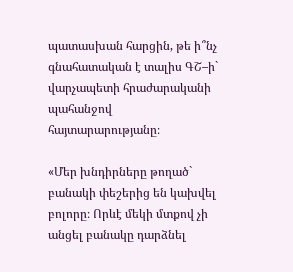պատասխան հարցին, թե ի՞նչ գնահատական է տալիս ԳՇ–ի` վարչապետի հրաժարականի պահանջով հայտարարությանը։

«Մեր խնդիրները թողած` բանակի փեշերից են կախվել բոլորը։ Որևէ մեկի մտքով չի անցել բանակը դարձնել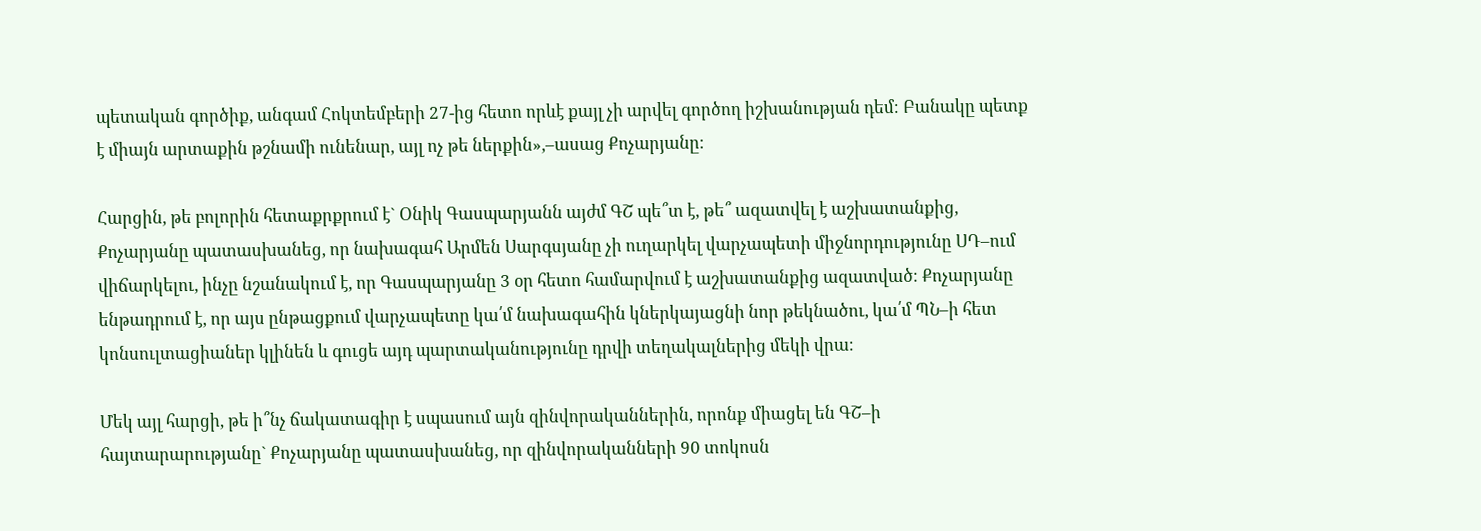պետական գործիք, անգամ Հոկտեմբերի 27-ից հետո որևէ քայլ չի արվել գործող իշխանության դեմ։ Բանակը պետք է միայն արտաքին թշնամի ունենար, այլ ոչ թե ներքին»,–ասաց Քոչարյանը։

Հարցին, թե բոլորին հետաքրքրում է` Օնիկ Գասպարյանն այժմ ԳՇ պե՞տ է, թե՞ ազատվել է աշխատանքից, Քոչարյանը պատասխանեց, որ նախագահ Արմեն Սարգսյանը չի ուղարկել վարչապետի միջնորդությունը ՍԴ–ում վիճարկելու, ինչը նշանակում է, որ Գասպարյանը 3 օր հետո համարվում է աշխատանքից ազատված։ Քոչարյանը ենթադրում է, որ այս ընթացքում վարչապետը կա՛մ նախագահին կներկայացնի նոր թեկնածու, կա՛մ ՊՆ–ի հետ կոնսուլտացիաներ կլինեն և գուցե այդ պարտականությունը դրվի տեղակալներից մեկի վրա։

Մեկ այլ հարցի, թե ի՞նչ ճակատագիր է սպասում այն զինվորականներին, որոնք միացել են ԳՇ–ի հայտարարությանը` Քոչարյանը պատասխանեց, որ զինվորականների 90 տոկոսն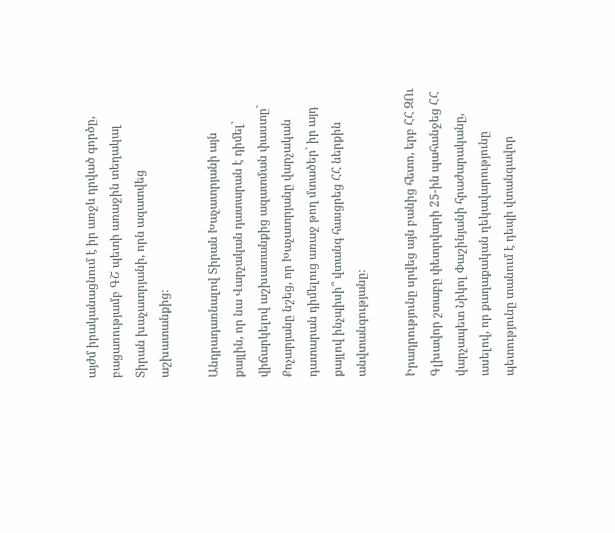այժմ իրականացնում է իր առջև դրված գործը, բացառությամբ ԳՇ պետի առաջին տեղակալ Տիրան խաչատրյանի, որն ազատվեց աշխատանքից։

Անդրադառնալով Տիրան Խաչատրյանի այն քայլին, որ նա Վարչական դատարան է դիմել` վիճարկելով աշխատանքից ազատման փաստը` Քոչարյանը նշեց, որ Խաչատրյանը վարչական դատարան դիմելուց առաջ թող մտածեր` իր այդ քայլով ինչպիսի՞ վտանգ հասցրեց ՀՀ ներքին անվտանգությանը։

Իրադրությունը սրվեց այն բանից հետո, երբ ՀՀ ԶՈւ Գլխավոր շտաբը փետրվարի 25-ին պահանջեց ՀՀ վարչապետ Նիկոլ Փաշինյանի հրաժարականը, ասելով, որ քաղաքական ղեկավարությունը պետությունը տանում է դեպի վտանգավոր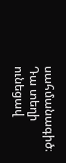սահմանագիծ։ Դա տեղի ունեցավ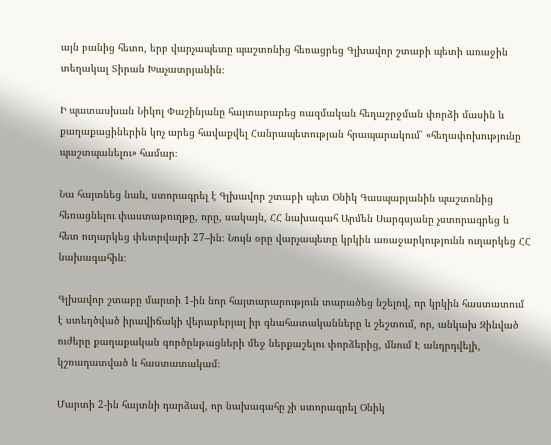այն բանից հետո, երբ վարչապետը պաշտոնից հեռացրեց Գլխավոր շտաբի պետի առաջին տեղակալ Տիրան Խաչատրյանին։

Ի պատասխան Նիկոլ Փաշինյանը հայտարարեց ռազմական հեղաշրջման փորձի մասին և քաղաքացիներին կոչ արեց հավաքվել Հանրապետության հրապարակում՝ «հեղափոխությունը պաշտպանելու» համար։

Նա հայտնեց նաև, ստորագրել է Գլխավոր շտաբի պետ Օնիկ Գասպարյանին պաշտոնից հեռացնելու փաստաթուղթը, որը, սակայն, ՀՀ նախագահ Արմեն Սարգսյանը չստորագրեց և հետ ուղարկեց փետրվարի 27–ին։ Նույն օրը վարչապետը կրկին առաջարկությունն ուղարկեց ՀՀ նախագահին։

Գլխավոր շտաբը մարտի 1-ին նոր հայտարարություն տարածեց նշելով, որ կրկին հաստատում է ստեղծված իրավիճակի վերաբերյալ իր գնահատականները և շեշտում, որ, անկախ Զինված ուժերը քաղաքական գործընթացների մեջ ներքաշելու փորձերից, մնում Է անդրդվելի, կշռադատված և հաստատակամ։

Մարտի 2-ին հայտնի դարձավ, որ նախագահը չի ստորագրել Օնիկ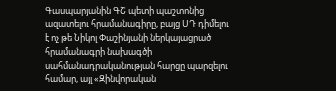Գասպարյանին ԳՇ պետի պաշտոնից ազատելու հրամանագիրը, բայց ՍԴ դիմելու է ոչ թե Նիկոլ Փաշինյանի ներկայացրած հրամանագրի նախագծի սահմանադրականության հարցը պարզելու համար, այլ «Զինվորական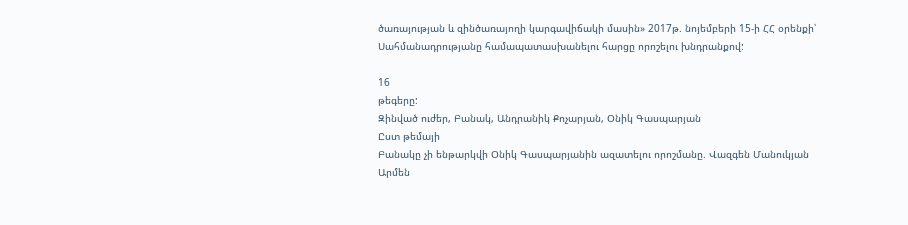ծառայության և զինծառայողի կարգավիճակի մասին» 2017թ. նոյեմբերի 15-ի ՀՀ օրենքի՝ Սահմանադրությանը համապատասխանելու հարցը որոշելու խնդրանքով:

16
թեգերը:
Զինված ուժեր, Բանակ, Անդրանիկ Քոչարյան, Օնիկ Գասպարյան
Ըստ թեմայի
Բանակը չի ենթարկվի Օնիկ Գասպարյանին ազատելու որոշմանը. Վազգեն Մանուկյան
Արմեն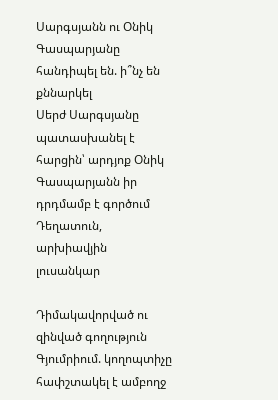Սարգսյանն ու Օնիկ Գասպարյանը հանդիպել են. ի՞նչ են քննարկել
Սերժ Սարգսյանը պատասխանել է հարցին՝ արդյոք Օնիկ Գասպարյանն իր դրդմամբ է գործում
Դեղատուն, արխիավյին լուսանկար

Դիմակավորված ու զինված գողություն Գյումրիում. կողոպտիչը հափշտակել է ամբողջ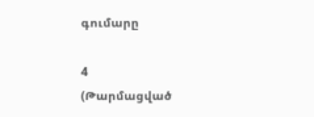գումարը

4
(Թարմացված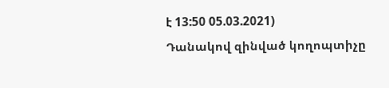է 13:50 05.03.2021)
Դանակով զինված կողոպտիչը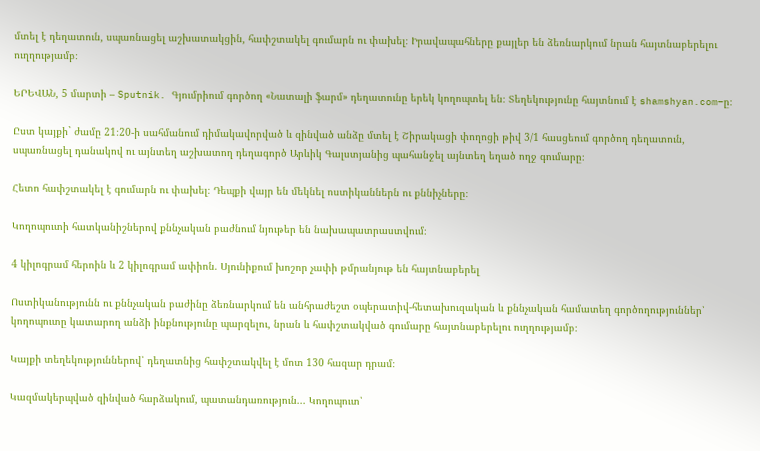մտել է դեղատուն, սպառնացել աշխատակցին, հափշտակել գումարն ու փախել։ Իրավապահները քայլեր են ձեռնարկում նրան հայտնաբերելու ուղղությամբ։

ԵՐԵՎԱՆ, 5 մարտի – Sputnik. Գյումրիում գործող «Նատալի ֆարմ» դեղատունը երեկ կողոպտել են։ Տեղեկությունը հայտնում է shamshyan.com–ը։

Ըստ կայքի` ժամը 21։20-ի սահմանում դիմակավորված և զինված անձը մտել է Շիրակացի փողոցի թիվ 3/1 հասցեում գործող դեղատուն, սպառնացել դանակով ու այնտեղ աշխատող դեղագործ Արևիկ Գալստյանից պահանջել այնտեղ եղած ողջ գումարը։

Հետո հափշտակել է գումարն ու փախել։ Դեպքի վայր են մեկնել ոստիկաններն ու քննիչները։

Կողոպուտի հատկանիշներով քննչական բաժնում նյութեր են նախապատրաստվում։

4 կիլոգրամ հերոին և 2 կիլոգրամ ափիոն. Սյունիքում խոշոր չափի թմրանյութ են հայտնաբերել

Ոստիկանությունն ու քննչական բաժինը ձեռնարկում են անհրաժեշտ օպերատիվ-հետախուզական և քննչական համատեղ գործողություններ՝ կողոպուտը կատարող անձի ինքնությունը պարզելու, նրան և հափշտակված գումարը հայտնաբերելու ուղղությամբ։

Կայքի տեղեկություններով՝ դեղատնից հափշտակվել է մոտ 130 հազար դրամ։

Կազմակերպված զինված հարձակում, պատանդառություն... Կողոպուտ՝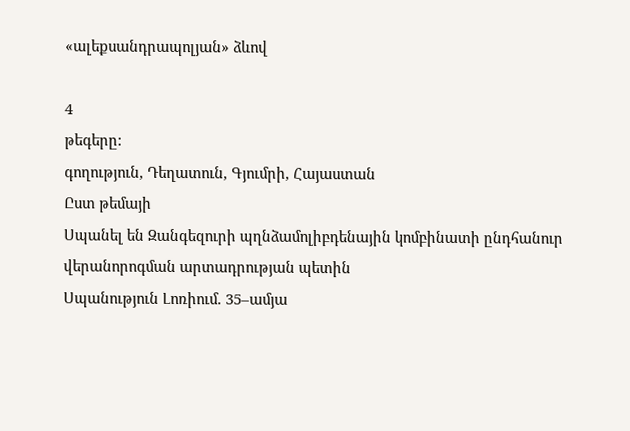«ալեքսանդրապոլյան» ձևով

4
թեգերը:
գողություն, Դեղատուն, Գյումրի, Հայաստան
Ըստ թեմայի
Սպանել են Զանգեզուրի պղնձամոլիբդենային կոմբինատի ընդհանուր վերանորոգման արտադրության պետին
Սպանություն Լոռիում. 35–ամյա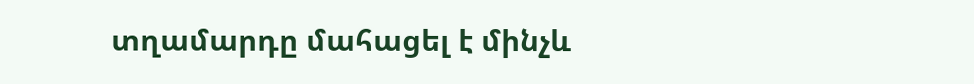տղամարդը մահացել է մինչև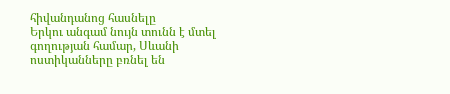հիվանդանոց հասնելը
Երկու անգամ նույն տունն է մտել գողության համար, Սևանի ոստիկանները բռնել են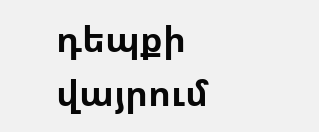դեպքի վայրում